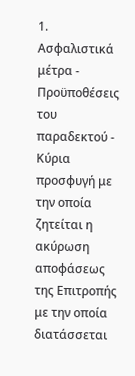1. Ασφαλιστικά μέτρα - Προϋποθέσεις του παραδεκτού - Κύρια προσφυγή με την οποία ζητείται η ακύρωση αποφάσεως της Επιτροπής με την οποία διατάσσεται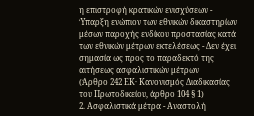η επιστροφή κρατικών ενισχύσεων - Ύπαρξη ενώπιον των εθνικών δικαστηρίων μέσων παροχής ενδίκου προστασίας κατά των εθνικών μέτρων εκτελέσεως - Δεν έχει σημασία ως προς το παραδεκτό της αιτήσεως ασφαλιστικών μέτρων
(Άρθρο 242 ΕΚ· Κανονισμός Διαδικασίας του Πρωτοδικείου, άρθρο 104 § 1)
2. Ασφαλιστικά μέτρα - Αναστολή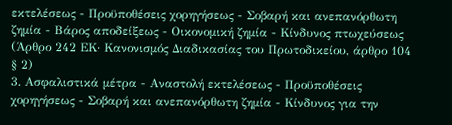εκτελέσεως - Προϋποθέσεις χορηγήσεως - Σοβαρή και ανεπανόρθωτη ζημία - Βάρος αποδείξεως - Οικονομική ζημία - Κίνδυνος πτωχεύσεως
(Άρθρο 242 ΕΚ· Κανονισμός Διαδικασίας του Πρωτοδικείου, άρθρο 104 § 2)
3. Ασφαλιστικά μέτρα - Αναστολή εκτελέσεως - Προϋποθέσεις χορηγήσεως - Σοβαρή και ανεπανόρθωτη ζημία - Κίνδυνος για την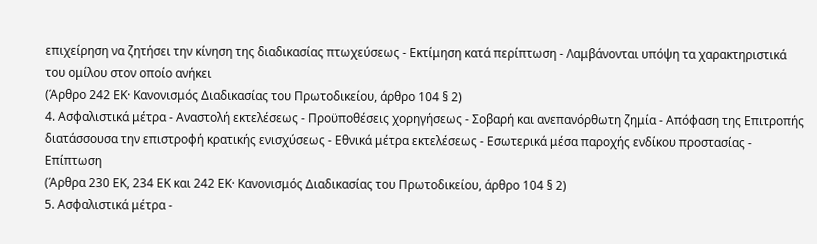επιχείρηση να ζητήσει την κίνηση της διαδικασίας πτωχεύσεως - Εκτίμηση κατά περίπτωση - Λαμβάνονται υπόψη τα χαρακτηριστικά του ομίλου στον οποίο ανήκει
(Άρθρο 242 ΕΚ· Κανονισμός Διαδικασίας του Πρωτοδικείου, άρθρο 104 § 2)
4. Ασφαλιστικά μέτρα - Αναστολή εκτελέσεως - Προϋποθέσεις χορηγήσεως - Σοβαρή και ανεπανόρθωτη ζημία - Απόφαση της Επιτροπής διατάσσουσα την επιστροφή κρατικής ενισχύσεως - Εθνικά μέτρα εκτελέσεως - Εσωτερικά μέσα παροχής ενδίκου προστασίας - Επίπτωση
(Άρθρα 230 ΕΚ, 234 ΕΚ και 242 ΕΚ· Κανονισμός Διαδικασίας του Πρωτοδικείου, άρθρο 104 § 2)
5. Ασφαλιστικά μέτρα -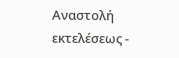Αναστολή εκτελέσεως -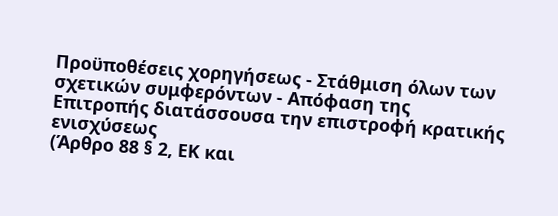Προϋποθέσεις χορηγήσεως - Στάθμιση όλων των σχετικών συμφερόντων - Απόφαση της Επιτροπής διατάσσουσα την επιστροφή κρατικής ενισχύσεως
(Άρθρο 88 § 2, ΕΚ και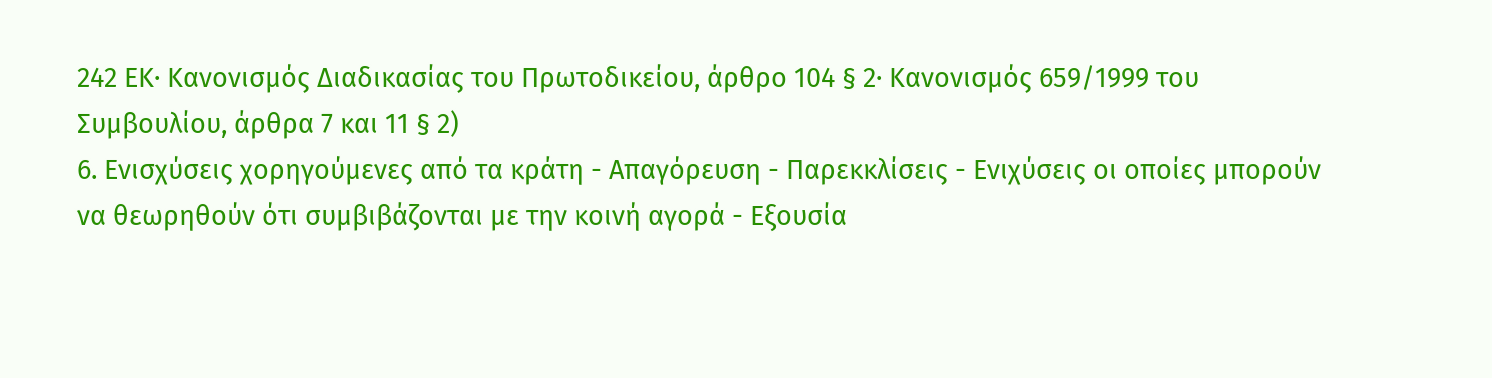242 ΕΚ· Κανονισμός Διαδικασίας του Πρωτοδικείου, άρθρο 104 § 2· Κανονισμός 659/1999 του Συμβουλίου, άρθρα 7 και 11 § 2)
6. Ενισχύσεις χορηγούμενες από τα κράτη - Απαγόρευση - Παρεκκλίσεις - Ενιχύσεις οι οποίες μπορούν να θεωρηθούν ότι συμβιβάζονται με την κοινή αγορά - Εξουσία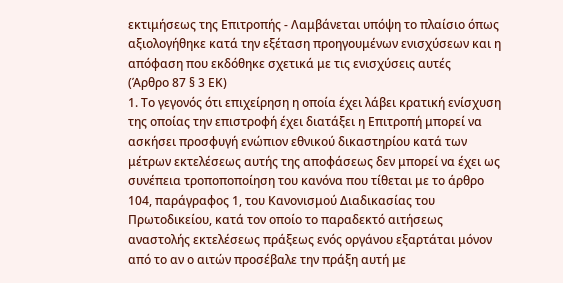εκτιμήσεως της Επιτροπής - Λαμβάνεται υπόψη το πλαίσιο όπως αξιολογήθηκε κατά την εξέταση προηγουμένων ενισχύσεων και η απόφαση που εκδόθηκε σχετικά με τις ενισχύσεις αυτές
(Άρθρο 87 § 3 ΕΚ)
1. Το γεγονός ότι επιχείρηση η οποία έχει λάβει κρατική ενίσχυση της οποίας την επιστροφή έχει διατάξει η Επιτροπή μπορεί να ασκήσει προσφυγή ενώπιον εθνικού δικαστηρίου κατά των μέτρων εκτελέσεως αυτής της αποφάσεως δεν μπορεί να έχει ως συνέπεια τροποποποίηση του κανόνα που τίθεται με το άρθρο 104, παράγραφος 1, του Κανονισμού Διαδικασίας του Πρωτοδικείου, κατά τον οποίο το παραδεκτό αιτήσεως αναστολής εκτελέσεως πράξεως ενός οργάνου εξαρτάται μόνον από το αν ο αιτών προσέβαλε την πράξη αυτή με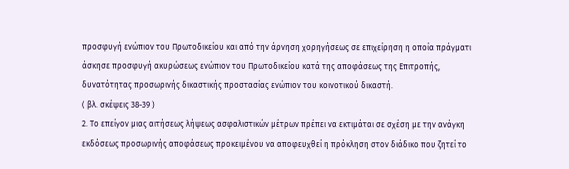προσφυγή ενώπιον του Πρωτοδικείου και από την άρνηση χορηγήσεως σε επιχείρηση η οποία πράγματι άσκησε προσφυγή ακυρώσεως ενώπιον του Πρωτοδικείου κατά της αποφάσεως της Επιτροπής, δυνατότητας προσωρινής δικαστικής προστασίας ενώπιον του κοινοτικού δικαστή.
( βλ. σκέψεις 38-39 )
2. Το επείγον μιας αιτήσεως λήψεως ασφαλιστικών μέτρων πρέπει να εκτιμάται σε σχέση με την ανάγκη εκδόσεως προσωρινής αποφάσεως προκειμένου να αποφευχθεί η πρόκληση στον διάδικο που ζητεί το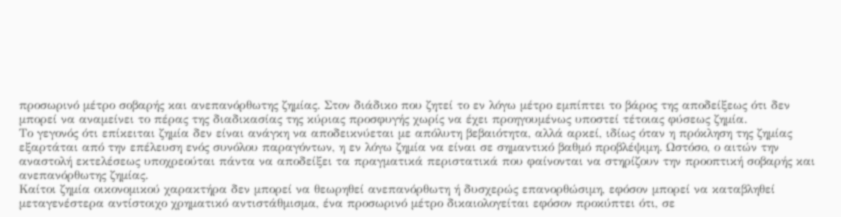προσωρινό μέτρο σοβαρής και ανεπανόρθωτης ζημίας. Στον διάδικο που ζητεί το εν λόγω μέτρο εμπίπτει το βάρος της αποδείξεως ότι δεν μπορεί να αναμείνει το πέρας της διαδικασίας της κύριας προσφυγής χωρίς να έχει προηγουμένως υποστεί τέτοιας φύσεως ζημία.
Το γεγονός ότι επίκειται ζημία δεν είναι ανάγκη να αποδεικνύεται με απόλυτη βεβαιότητα, αλλά αρκεί, ιδίως όταν η πρόκληση της ζημίας εξαρτάται από την επέλευση ενός συνόλου παραγόντων, η εν λόγω ζημία να είναι σε σημαντικό βαθμό προβλέψιμη. Ωστόσο, ο αιτών την αναστολή εκτελέσεως υποχρεούται πάντα να αποδείξει τα πραγματικά περιστατικά που φαίνονται να στηρίζουν την προοπτική σοβαρής και ανεπανόρθωτης ζημίας.
Καίτοι ζημία οικονομικού χαρακτήρα δεν μπορεί να θεωρηθεί ανεπανόρθωτη ή δυσχερώς επανορθώσιμη, εφόσον μπορεί να καταβληθεί μεταγενέστερα αντίστοιχο χρηματικό αντιστάθμισμα, ένα προσωρινό μέτρο δικαιολογείται εφόσον προκύπτει ότι, σε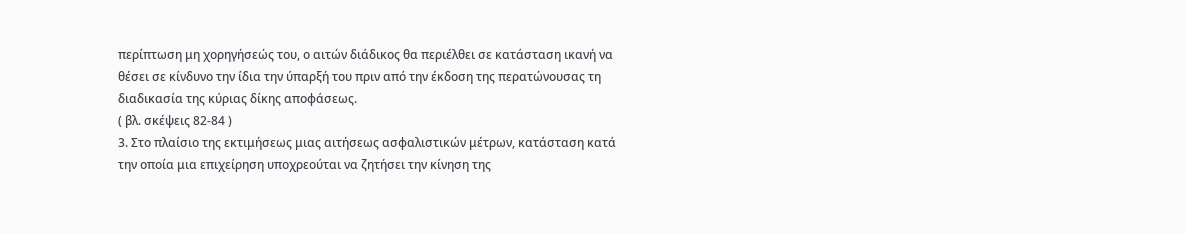περίπτωση μη χορηγήσεώς του, ο αιτών διάδικος θα περιέλθει σε κατάσταση ικανή να θέσει σε κίνδυνο την ίδια την ύπαρξή του πριν από την έκδοση της περατώνουσας τη διαδικασία της κύριας δίκης αποφάσεως.
( βλ. σκέψεις 82-84 )
3. Στο πλαίσιο της εκτιμήσεως μιας αιτήσεως ασφαλιστικών μέτρων, κατάσταση κατά την οποία μια επιχείρηση υποχρεούται να ζητήσει την κίνηση της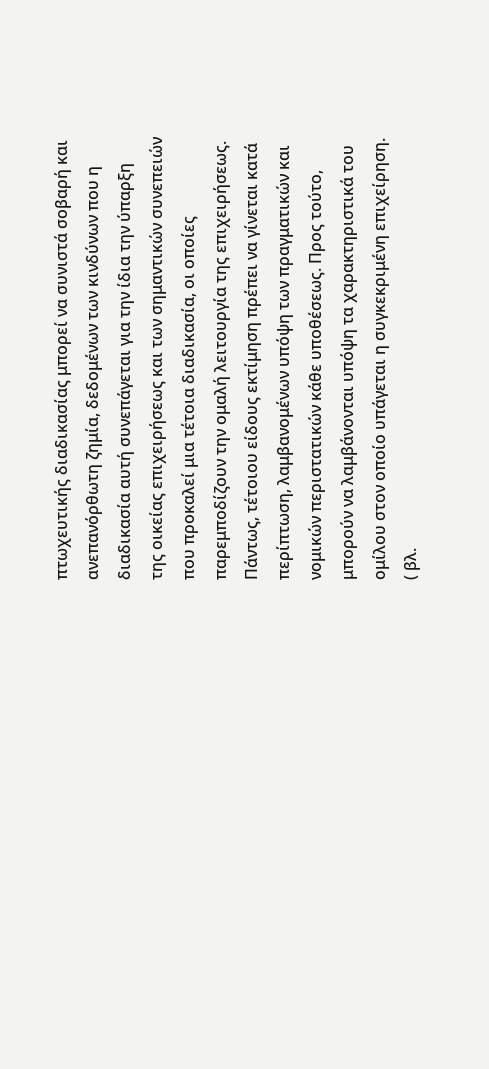πτωχευτικής διαδικασίας μπορεί να συνιστά σοβαρή και ανεπανόρθωτη ζημία, δεδομένων των κινδύνων που η διαδικασία αυτή συνεπάγεται για την ίδια την ύπαρξη της οικείας επιχειρήσεως και των σημαντικών συνεπειών που προκαλεί μια τέτοια διαδικασία, οι οποίες παρεμποδίζουν την ομαλή λειτουργία της επιχειρήσεως. Πάντως, τέτοιου είδους εκτίμηση πρέπει να γίνεται κατά περίπτωση, λαμβανομένων υπόψη των πραγματικών και νομικών περιστατικών κάθε υποθέσεως. Προς τούτο, μπορούν να λαμβάνονται υπόψη τα χαρακτηριστικά του ομίλου στον οποίο υπάγεται η συγκεκριμένη επιχείρηση.
( βλ.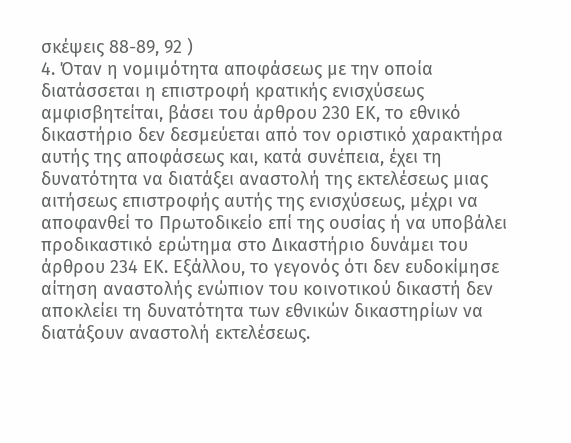σκέψεις 88-89, 92 )
4. Όταν η νομιμότητα αποφάσεως με την οποία διατάσσεται η επιστροφή κρατικής ενισχύσεως αμφισβητείται, βάσει του άρθρου 230 ΕΚ, το εθνικό δικαστήριο δεν δεσμεύεται από τον οριστικό χαρακτήρα αυτής της αποφάσεως και, κατά συνέπεια, έχει τη δυνατότητα να διατάξει αναστολή της εκτελέσεως μιας αιτήσεως επιστροφής αυτής της ενισχύσεως, μέχρι να αποφανθεί το Πρωτοδικείο επί της ουσίας ή να υποβάλει προδικαστικό ερώτημα στο Δικαστήριο δυνάμει του άρθρου 234 ΕΚ. Εξάλλου, το γεγονός ότι δεν ευδοκίμησε αίτηση αναστολής ενώπιον του κοινοτικού δικαστή δεν αποκλείει τη δυνατότητα των εθνικών δικαστηρίων να διατάξουν αναστολή εκτελέσεως.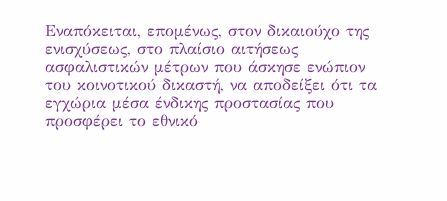Εναπόκειται, επομένως, στον δικαιούχο της ενισχύσεως, στο πλαίσιο αιτήσεως ασφαλιστικών μέτρων που άσκησε ενώπιον του κοινοτικού δικαστή, να αποδείξει ότι τα εγχώρια μέσα ένδικης προστασίας που προσφέρει το εθνικό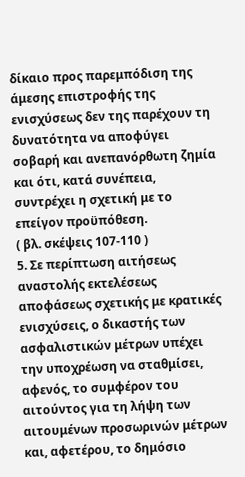δίκαιο προς παρεμπόδιση της άμεσης επιστροφής της ενισχύσεως δεν της παρέχουν τη δυνατότητα να αποφύγει σοβαρή και ανεπανόρθωτη ζημία και ότι, κατά συνέπεια, συντρέχει η σχετική με το επείγον προϋπόθεση.
( βλ. σκέψεις 107-110 )
5. Σε περίπτωση αιτήσεως αναστολής εκτελέσεως αποφάσεως σχετικής με κρατικές ενισχύσεις, ο δικαστής των ασφαλιστικών μέτρων υπέχει την υποχρέωση να σταθμίσει, αφενός, το συμφέρον του αιτούντος για τη λήψη των αιτουμένων προσωρινών μέτρων και, αφετέρου, το δημόσιο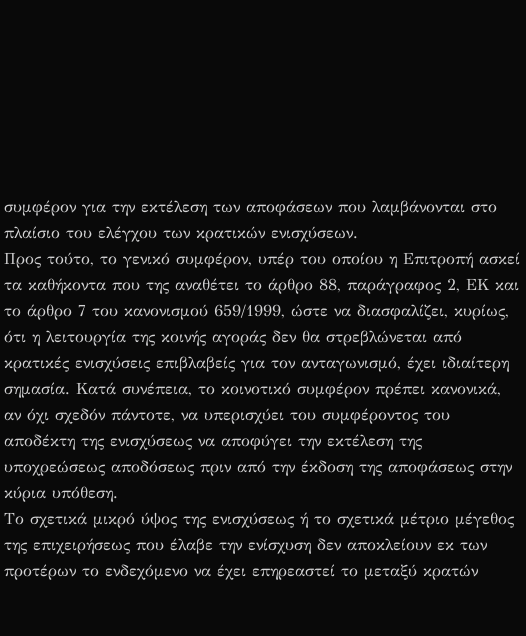συμφέρον για την εκτέλεση των αποφάσεων που λαμβάνονται στο πλαίσιο του ελέγχου των κρατικών ενισχύσεων.
Προς τούτο, το γενικό συμφέρον, υπέρ του οποίου η Επιτροπή ασκεί τα καθήκοντα που της αναθέτει το άρθρο 88, παράγραφος 2, ΕΚ και το άρθρο 7 του κανονισμού 659/1999, ώστε να διασφαλίζει, κυρίως, ότι η λειτουργία της κοινής αγοράς δεν θα στρεβλώνεται από κρατικές ενισχύσεις επιβλαβείς για τον ανταγωνισμό, έχει ιδιαίτερη σημασία. Κατά συνέπεια, το κοινοτικό συμφέρον πρέπει κανονικά, αν όχι σχεδόν πάντοτε, να υπερισχύει του συμφέροντος του αποδέκτη της ενισχύσεως να αποφύγει την εκτέλεση της υποχρεώσεως αποδόσεως πριν από την έκδοση της αποφάσεως στην κύρια υπόθεση.
Το σχετικά μικρό ύψος της ενισχύσεως ή το σχετικά μέτριο μέγεθος της επιχειρήσεως που έλαβε την ενίσχυση δεν αποκλείουν εκ των προτέρων το ενδεχόμενο να έχει επηρεαστεί το μεταξύ κρατών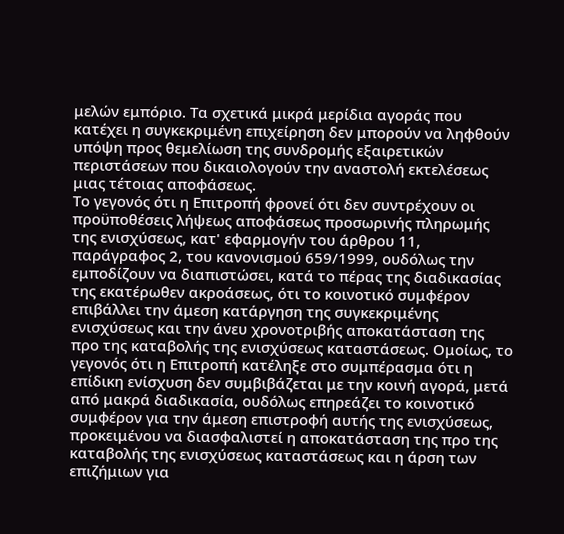μελών εμπόριο. Τα σχετικά μικρά μερίδια αγοράς που κατέχει η συγκεκριμένη επιχείρηση δεν μπορούν να ληφθούν υπόψη προς θεμελίωση της συνδρομής εξαιρετικών περιστάσεων που δικαιολογούν την αναστολή εκτελέσεως μιας τέτοιας αποφάσεως.
Το γεγονός ότι η Επιτροπή φρονεί ότι δεν συντρέχουν οι προϋποθέσεις λήψεως αποφάσεως προσωρινής πληρωμής της ενισχύσεως, κατ' εφαρμογήν του άρθρου 11, παράγραφος 2, του κανονισμού 659/1999, ουδόλως την εμποδίζουν να διαπιστώσει, κατά το πέρας της διαδικασίας της εκατέρωθεν ακροάσεως, ότι το κοινοτικό συμφέρον επιβάλλει την άμεση κατάργηση της συγκεκριμένης ενισχύσεως και την άνευ χρονοτριβής αποκατάσταση της προ της καταβολής της ενισχύσεως καταστάσεως. Ομοίως, το γεγονός ότι η Επιτροπή κατέληξε στο συμπέρασμα ότι η επίδικη ενίσχυση δεν συμβιβάζεται με την κοινή αγορά, μετά από μακρά διαδικασία, ουδόλως επηρεάζει το κοινοτικό συμφέρον για την άμεση επιστροφή αυτής της ενισχύσεως, προκειμένου να διασφαλιστεί η αποκατάσταση της προ της καταβολής της ενισχύσεως καταστάσεως και η άρση των επιζήμιων για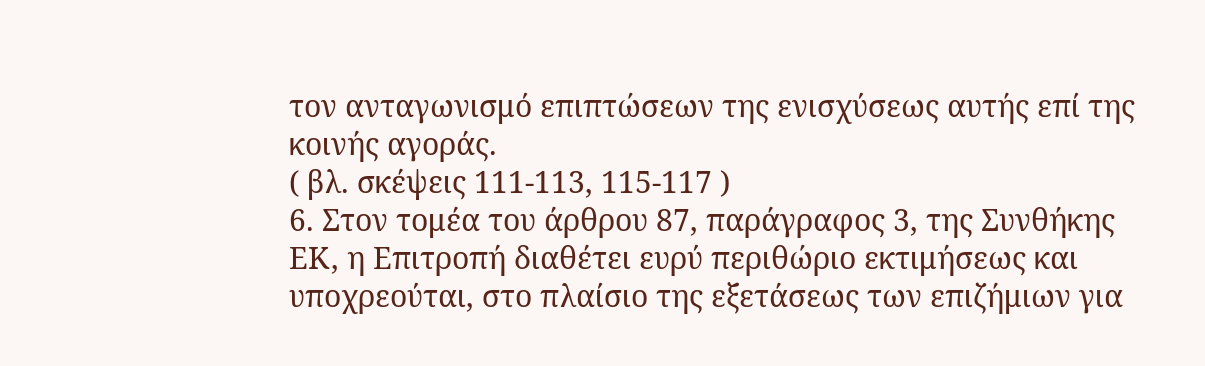τον ανταγωνισμό επιπτώσεων της ενισχύσεως αυτής επί της κοινής αγοράς.
( βλ. σκέψεις 111-113, 115-117 )
6. Στον τομέα του άρθρου 87, παράγραφος 3, της Συνθήκης ΕΚ, η Επιτροπή διαθέτει ευρύ περιθώριο εκτιμήσεως και υποχρεούται, στο πλαίσιο της εξετάσεως των επιζήμιων για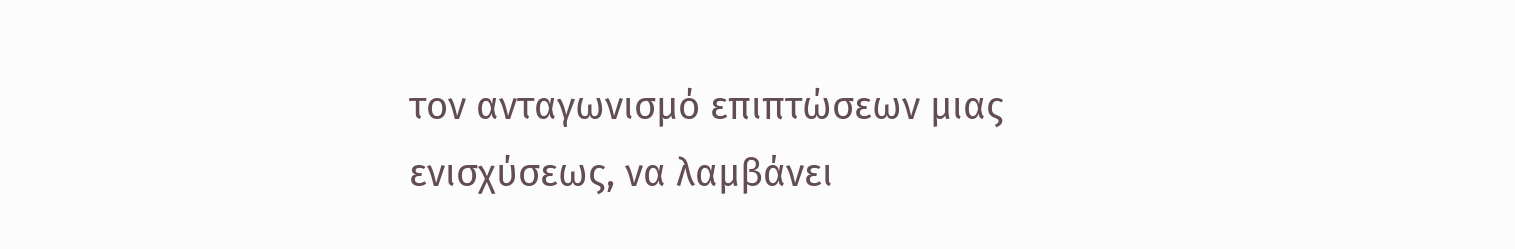τον ανταγωνισμό επιπτώσεων μιας ενισχύσεως, να λαμβάνει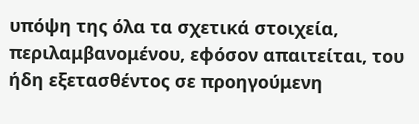υπόψη της όλα τα σχετικά στοιχεία, περιλαμβανομένου, εφόσον απαιτείται, του ήδη εξετασθέντος σε προηγούμενη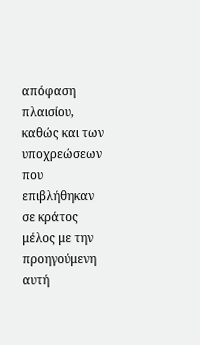απόφαση πλαισίου, καθώς και των υποχρεώσεων που επιβλήθηκαν σε κράτος μέλος με την προηγούμενη αυτή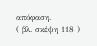απόφαση.
( βλ. σκέψη 118 )